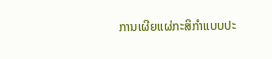ການເຜີຍແຜ່ກະສິກຳແບບປະ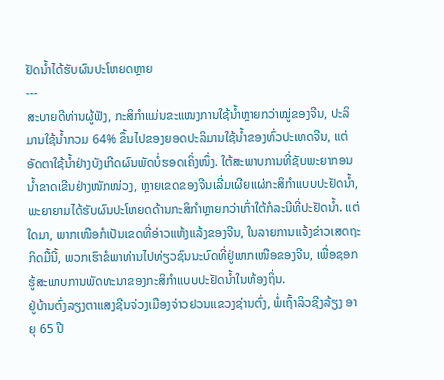ຢັດນ້ຳໄດ້ຮັບຜົນປະໂຫຍດຫຼາຍ
---
ສະບາຍດີທ່ານຜູ້ຟັງ, ກະສິກຳແມ່ນຂະແໜງການໃຊ້ນ້ຳຫຼາຍກວ່າໝູ່ຂອງຈີນ, ປະລິມານໃຊ້ນ້ຳກວມ 64% ຂຶ້ນໄປຂອງຍອດປະລິມານໃຊ້ນ້ຳຂອງທົ່ວປະເທດຈີນ, ແຕ່ອັດຕາໃຊ້ນ້ຳຢ່າງບັງເກີດຜົນພັດບໍ່ຮອດເຄິ່ງໜຶ່ງ. ໃຕ້ສະພາບການທີ່ຊັບພະຍາກອນນ້ຳຂາດເຂີນຢ່າງໜັກໜ່ວງ, ຫຼາຍເຂດຂອງຈີນເລີ່ມເຜີຍແຜ່ກະສິກຳແບບປະຢັດນ້ຳ, ພະຍາຍາມໄດ້ຮັບຜົນປະໂຫຍດດ້ານກະສິກຳຫຼາຍກວ່າເກົ່າໃຕ້ກໍລະນີທີ່ປະຢັດນ້ຳ. ແຕ່ໃດມາ, ພາກເໜືອກໍເປັນເຂດທີ່ອ່າວແຫ້ງແລ້ງຂອງຈີນ, ໃນລາຍການແຈ້ງຂ່າວເສດຖະກິດມື້ນີ້, ພວກເຮົາຂໍພາທ່ານໄປທ່ຽວຊົນນະບົດທີ່ຢູ່ພາກເໜືອຂອງຈີນ, ເພື່ອຊອກຮູ້ສະພາບການພັດທະນາຂອງກະສິກຳແບບປະຢັດນ້ຳໃນທ້ອງຖິ່ນ.
ຢູ່ບ້ານຕົ່ງລຽງຕາແສງຊີນຈ່ວງເມືອງຈ່າວຢວນແຂວງຊ່ານຕົ່ງ, ພໍ່ເຖົ້າລິວຊີງລ້ຽງ ອາຍຸ 65 ປີ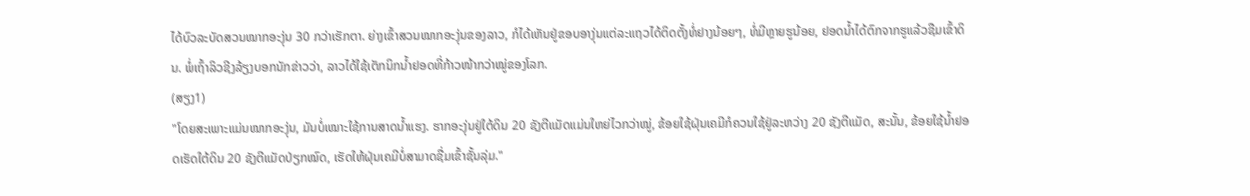ໄດ້ບົວລະບັດສວນໝາກອະງຸ່ນ 30 ກວ່າເຮັກຕາ. ຍ່າງເຂົ້າສວນໝາກອະງຸ່ນຂອງລາວ, ກໍໄດ້ເຫັນຢູ່ຂອບອາງຸ່ນແຕ່ລະແຖວໄດ້ຕິດຕັ້ງທໍ່ຢາງນ້ອຍໆ, ທໍ່ມີຫຼາຍຮູນ້ອຍ, ຢອດນ້ຳໄດ້ຕົກຈາກຮູແລ້ວຊືມເຂົ້າດິນ. ພໍ່ເຖົ້າລິວຊີງລ້ຽງບອກນັກຂ່າວວ່າ, ລາວໄດ້ໃຊ້ເຕັກນິກນ້ຳຢອດທີ່ກ້າວໜ້າກວ່າໝູ່ຂອງໂລກ.
(ສຽງ1)
"ໂດຍສະເພາະແມ່ນໝາກອະງຸ່ນ, ມັນບໍ່ເໝາະໃຊ້ການສາດນ້ຳແຮງ. ຮາກອະງຸ່ນຢູ່ໃຕ້ດິນ 20 ຊັງຕີແມັດແມ່ນໃຫຍ່ໄວກວ່າໝູ່, ຂ້ອຍໃຊ້ຝຸ່ນເຄມີກໍຄວນໃຊ້ຢູ່ລະຫວ່າງ 20 ຊັງຕີແມັດ, ສະນັ້ນ, ຂ້ອຍໃຊ້ນ້ຳຢອດເຮັດໃຕ້ດິນ 20 ຊັງຕີແມັດປ່ຽກໝົດ, ເຮັດໃຫ້ຝຸ່ນເຄມີບໍ່ສາມາດຊື່ມເຂົ້າຊັ້ນລຸ່ມ."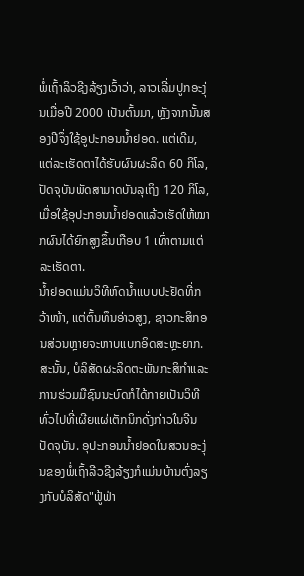ພໍ່ເຖົ້າລິວຊີງລ້ຽງເວົ້າວ່າ, ລາວເລີ່ມປູກອະງຸ່ນເມື່ອປີ 2000 ເປັນຕົ້ນມາ, ຫຼັງຈາກນັ້ນສອງປີຈຶ່ງໃຊ້ອູປະກອນນ້ຳຢອດ. ແຕ່ເດີມ, ແຕ່ລະເຮັດຕາໄດ້ຮັບຜົນຜະລິດ 60 ກິໂລ, ປັດຈຸບັນພັດສາມາດບັນລຸເຖິງ 120 ກິໂລ, ເມື່ອໃຊ້ອຸປະກອນນ້ຳຢອດແລ້ວເຮັດໃຫ້ໝາກຜົນໄດ້ຍົກສູງຂຶ້ນເກືອບ 1 ເທົ່າຕາມແຕ່ລະເຮັດຕາ.
ນ້ຳຢອດແມ່ນວິທີຫົດນ້ຳແບບປະຢັດທີ່ກວ້າໜ້າ, ແຕ່ຕົ້ນທຶນອ່າວສູງ, ຊາວກະສິກອນສ່ວນຫຼາຍຈະຫາບແບກອິດສະຫຼະຍາກ. ສະນັ້ນ, ບໍລິສັດຜະລິດຕະພັນກະສິກຳແລະການຮ່ວມມືຊົນນະບົດກໍໄດ້ກາຍເປັນວິທີທົ່ວໄປທີ່ເຜີຍແຜ່ເຕັກນິກດັ່ງກ່າວໃນຈີນປັດຈຸບັນ. ອຸປະກອນນ້ຳຢອດໃນສວນອະງຸ່ນຂອງພໍ່ເຖົ້າລີວຊີງລ້ຽງກໍແມ່ນບ້ານຕົ່ງລຽງກັບບໍລິສັດ"ຟູ້ຟ່າ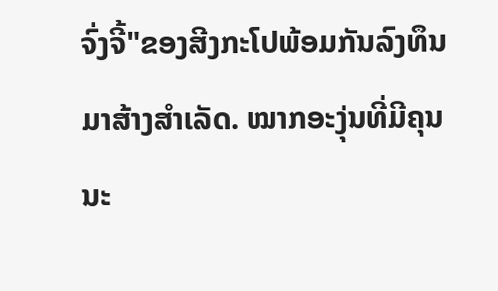ຈົ່ງຈີ້"ຂອງສີງກະໂປພ້ອມກັນລົງທຶນມາສ້າງສຳເລັດ. ໝາກອະງຸ່ນທີ່ມີຄຸນນະ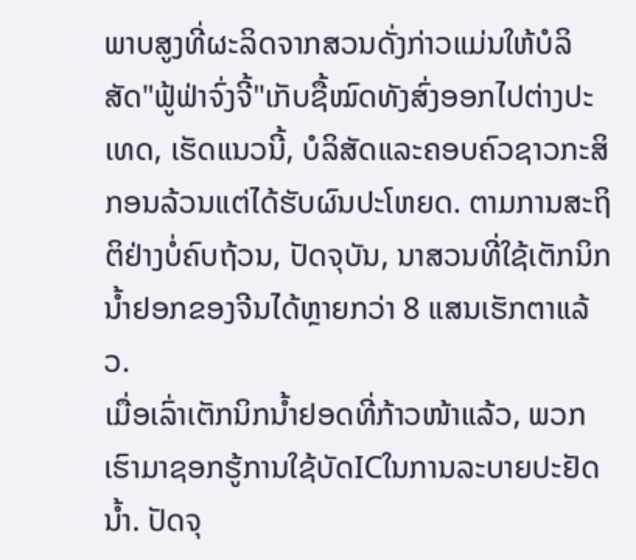ພາບສູງທີ່ຜະລິດຈາກສວນດັ່ງກ່າວແມ່ນໃຫ້ບໍລິສັດ"ຟູ້ຟ່າຈົ່ງຈີ້"ເກັບຊື້ໝົດທັງສົ່ງອອກໄປຕ່າງປະເທດ, ເຮັດແນວນີ້, ບໍລິສັດແລະຄອບຄົວຊາວກະສິກອນລ້ວນແຕ່ໄດ້ຮັບຜົນປະໂຫຍດ. ຕາມການສະຖິຕິຢ່າງບໍ່ຄົບຖ້ວນ, ປັດຈຸບັນ, ນາສວນທີ່ໃຊ້ເຕັກນິກນ້ຳຢອກຂອງຈີນໄດ້ຫຼາຍກວ່າ 8 ແສນເຮັກຕາແລ້ວ.
ເມື່ອເລົ່າເຕັກນິກນ້ຳຢອດທີ່ກ້າວໜ້າແລ້ວ, ພວກເຮົາມາຊອກຮູ້ການໃຊ້ບັດICໃນການລະບາຍປະຢັດນ້ຳ. ປັດຈຸ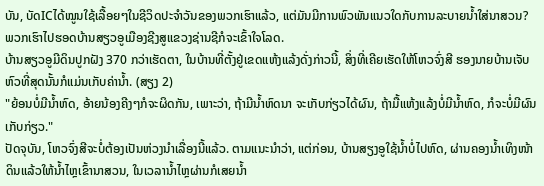ບັນ, ບັດICໄດ້ໝູນໃຊ້ເລື້ອຍໆໃນຊີວິດປະຈຳວັນຂອງພວກເຮົາແລ້ວ, ແຕ່ມັນມີການພົວພັນແນວໃດກັບການລະບາຍນ້ຳໃສ່ນາສວນ? ພວກເຮົາໄປຮອດບ້ານສຽວອູເມືອງຊີງສູແຂວງຊ່ານຊີກໍຈະເຂົ້າໃຈໂລດ.
ບ້ານສຽວອູມີດິນປູກຝັງ 370 ກວ່າເຮັດຕາ, ໃນບ້ານທີ່ຕັ້ງຢູ່ເຂດແຫ້ງແລ້ງດັ່ງກ່າວນີ້, ສິ່ງທີ່ເຄີຍເຮັດໃຫ້ໂຫວຈົ່ງສີ ຮອງນາຍບ້ານເຈັບຫົວທີ່ສຸດນັ້ນກໍແມ່ນເກັບຄ່ານ້ຳ. (ສຽງ 2)
"ຍ້ອນບໍ່ມີນ້ຳຫົດ, ອ້າຍນ້ອງຄີງໆກໍຈະຜິດກັນ, ເພາະວ່າ, ຖ້າມີນ້ຳຫົດນາ ຈະເກັບກ່ຽວໄດ້ຜົນ, ຖ້າມື້ແຫ້ງແລ້ງບໍ່ມີນ້ຳຫົດ, ກໍຈະບໍ່ມີຜົນເກັບກ່ຽວ."
ປັດຈຸບັນ, ໂຫວຈົ່ງສີຈະບໍ່ຕ້ອງເປັນຫ່ວງນຳເລື່ອງນີ້ແລ້ວ. ຕາມແນະນຳວ່າ, ແຕ່ກ່ອນ, ບ້ານສຽງອູໃຊ້ນ້ຳບໍ່ໄປຫົດ, ຜ່ານຄອງນ້ຳເທິງໜ້າດິນແລ້ວໃຫ້ນ້ຳໄຫຼເຂົ້ານາສວນ, ໃນເວລານ້ຳໄຫຼຜ່ານກໍເສຍນ້ຳ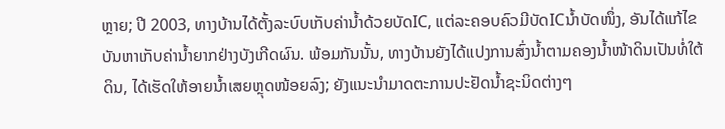ຫຼາຍ; ປີ 2003, ທາງບ້ານໄດ້ຕັ້ງລະບົບເກັບຄ່ານ້ຳດ້ວຍບັດIC, ແຕ່ລະຄອບຄົວມີບັດICນ້ຳບັດໜຶ່ງ, ອັນໄດ້ແກ້ໄຂບັນຫາເກັບຄ່ານ້ຳຍາກຢ່າງບັງເກີດຜົນ. ພ້ອມກັນນັ້ນ, ທາງບ້ານຍັງໄດ້ແປງການສົ່ງນ້ຳຕາມຄອງນ້ຳໜ້າດິນເປັນທໍ່ໃຕ້ດິນ, ໄດ້ເຮັດໃຫ້ອາຍນ້ຳເສຍຫຼຸດໜ້ອຍລົງ; ຍັງແນະນຳມາດຕະການປະຢັດນ້ຳຊະນິດຕ່າງໆ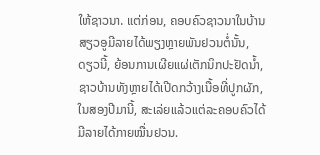ໃຫ້ຊາວນາ. ແຕ່ກ່ອນ, ຄອບຄົວຊາວນາໃນບ້ານສຽວອູມີລາຍໄດ້ພຽງຫຼາຍພັນຢວນຕໍ່ນັ້ນ, ດຽວນີ້, ຍ້ອນການເຜີຍແຜ່ເຕັກນິກປະຢັດນ້ຳ, ຊາວບ້ານທັງຫຼາຍໄດ້ເປີດກວ້າງເນື້ອທີ່ປູກຜັກ, ໃນສອງປີມານີ້, ສະເລ່ຍແລ້ວແຕ່ລະຄອບຄົວໄດ້ມີລາຍໄດ້ກາຍໝື່ນຢວນ.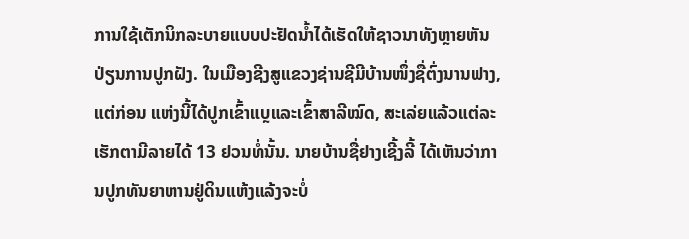ການໃຊ້ເຕັກນິກລະບາຍແບບປະຢັດນ້ຳໄດ້ເຮັດໃຫ້ຊາວນາທັງຫຼາຍຫັນປ່ຽນການປູກຝັງ. ໃນເມືອງຊີງສູແຂວງຊ່ານຊີມີບ້ານໜຶ່ງຊື່ຕົ່ງນານຟາງ, ແຕ່ກ່ອນ ແຫ່ງນີ້ໄດ້ປູກເຂົ້າແບຼແລະເຂົ້າສາລີໝົດ, ສະເລ່ຍແລ້ວແຕ່ລະເຮັກຕາມີລາຍໄດ້ 13 ຢວນທໍ່ນັ້ນ. ນາຍບ້ານຊື່ຢາງເຊີ້ງລີ້ ໄດ້ເຫັນວ່າການປູກທັນຍາຫານຢູ່ດິນແຫ້ງແລ້ງຈະບໍ່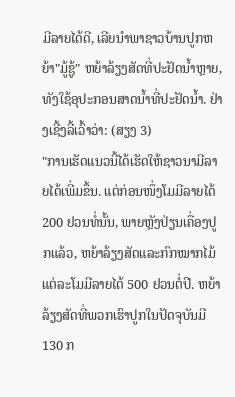ມີລາຍໄດ້ດີ, ເລີຍນຳພາຊາວບ້ານປູກຫຍ້າ"ມູ້ຊູ້" ຫຍ້າລ້ຽງສັດທີ່ປະຢັດນ້ຳຫຼາຍ, ທັງໃຊ້ອຸປະກອນສາດນ້ຳທີ່ປະຢັດນ້ຳ. ຢ່າງເຊີ້ງລີ້ເວົ້າວ່າ: (ສຽງ 3)
"ການເຮັດແນວນີ້ໄດ້ເຮັດໃຫ້ຊາວນາມີລາຍໄດ້ເພີ່ມຂຶ້ນ. ແຕ່ກ່ອນໜຶ່ງໂມມີລາຍໄດ້ 200 ຢວນທໍ່ນັ້ນ, ພາຍຫຼັງປ່ຽນເຄື່ອງປູກແລ້ວ, ຫຍ້າລ້ຽງສັດແລະກົກໝາກໄມ້ ແຕ່ລະໂມມີລາຍໄດ້ 500 ຢວນຕໍ່ປີ. ຫຍ້າລ້ຽງສັດທີ່ພວກເຮົາປູກໃນປັດຈຸບັນມີ 130 ກ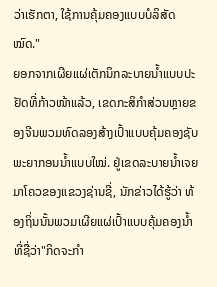ວ່າເຮັກຕາ, ໃຊ້ການຄຸ້ມຄອງແບບບໍລິສັດໝົດ."
ຍອກຈາກເຜີຍແຜ່ເຕັກນິກລະບາຍນ້ຳແບບປະຢັດທີ່ກ້າວໜ້າແລ້ວ, ເຂດກະສິກຳສ່ວນຫຼາຍຂອງຈີນພວມທົດລອງສ້າງເປົ້າແບບຄຸ້ມຄອງຊັບພະຍາກອນນ້ຳແບບໃໝ່. ຢູ່ເຂດລະບາຍນ້ຳເຈຍມາໂຄວຂອງແຂວງຊ່ານຊີ່, ນັກຂ່າວໄດ້ຮູ້ວ່າ ທ້ອງຖິ່ນນັ້ນພວມເຜີຍແຜ່ເປົ້າແບບຄຸ້ມຄອງນ້ຳທີ່ຊື່ວ່າ"ກິດຈະກຳ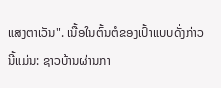ແສງຕາເວັນ". ເນື້ອໃນຕົ້ນຕໍຂອງເປົ້າແບບດັ່ງກ່າວນີ້ແມ່ນ: ຊາວບ້ານຜ່ານກາ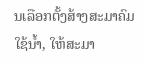ນເລືອກຕັ້ງສ້າງສະມາຄົມໃຊ້ນ້ຳ, ໃຫ້ສະມາ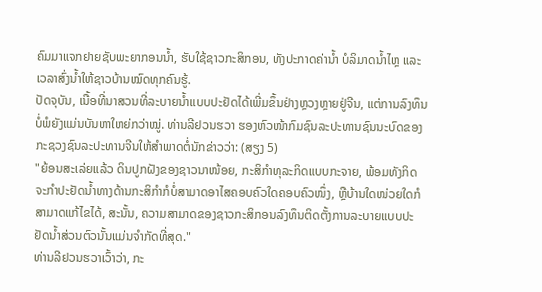ຄົມມາແຈກຢາຍຊັບພະຍາກອນນ້ຳ, ຮັບໃຊ້ຊາວກະສິກອນ, ທັງປະກາດຄ່ານ້ຳ ບໍລິມາດນ້ຳໄຫຼ ແລະເວລາສົ່ງນ້ຳໃຫ້ຊາວບ້ານໝົດທຸກຄົນຮູ້.
ປັດຈຸບັນ, ເນື້ອທີ່ນາສວນທີ່ລະບາຍນ້ຳແບບປະຢັດໄດ້ເພີ່ມຂຶ້ນຢ່າງຫຼວງຫຼາຍຢູ່ຈີນ, ແຕ່ການລົງທຶນບໍ່ພໍຍັງແມ່ນບັນຫາໃຫຍ່ກວ່າໝູ່. ທ່ານລີຢວນຮວາ ຮອງຫົວໜ້າກົມຊົນລະປະທານຊົນນະບົດຂອງກະຊວງຊົນລະປະທານຈີນໃຫ້ສຳພາດຕໍ່ນັກຂ່າວວ່າ: (ສຽງ 5)
"ຍ້ອນສະເລ່ຍແລ້ວ ດິນປູກຝັງຂອງຊາວນາໜ້ອຍ, ກະສິກຳທຸລະກິດແບບກະຈາຍ, ພ້ອມທັງກິດຈະກຳປະຢັດນ້ຳທາງດ້ານກະສິກຳກໍບໍ່ສາມາດອາໄສຄອບຄົວໃດຄອບຄົວໜຶ່ງ, ຫຼືບ້ານໃດໜ່ວຍໃດກໍສາມາດແກ້ໄຂໄດ້, ສະນັ້ນ, ຄວາມສາມາດຂອງຊາວກະສິກອນລົງທຶນຕິດຕັ້ງການລະບາຍແບບປະຢັດນ້ຳສ່ວນຕົວນັ້ນແມ່ນຈຳກັດທີ່ສຸດ."
ທ່ານລີຢວນຮວາເວົ້າວ່າ, ກະ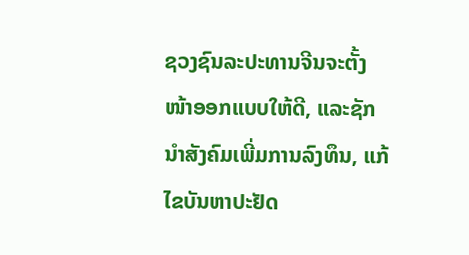ຊວງຊົນລະປະທານຈີນຈະຕັ້ງໜ້າອອກແບບໃຫ້ດີ, ແລະຊັກນຳສັງຄົມເພີ່ມການລົງທຶນ, ແກ້ໄຂບັນຫາປະຢັດ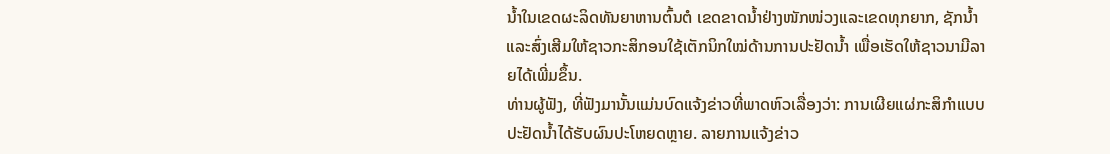ນ້ຳໃນເຂດຜະລິດທັນຍາຫານຕົ້ນຕໍ ເຂດຂາດນ້ຳຢ່າງໜັກໜ່ວງແລະເຂດທຸກຍາກ, ຊັກນ້ຳແລະສົ່ງເສີມໃຫ້ຊາວກະສິກອນໃຊ້ເຕັກນິກໃໝ່ດ້ານການປະຢັດນ້ຳ ເພື່ອເຮັດໃຫ້ຊາວນາມີລາຍໄດ້ເພີ່ມຂຶ້ນ.
ທ່ານຜູ້ຟັງ, ທີ່ຟັງມານັ້ນແມ່ນບົດແຈ້ງຂ່າວທີ່ພາດຫົວເລື່ອງວ່າ: ການເຜີຍແຜ່ກະສິກຳແບບປະຢັດນ້ຳໄດ້ຮັບຜົນປະໂຫຍດຫຼາຍ. ລາຍການແຈ້ງຂ່າວ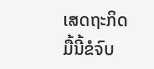ເສດຖະກິດມື້ນີ້ຂໍຈົບ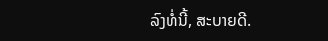ລົງທໍ່ນີ້, ສະບາຍດີ.